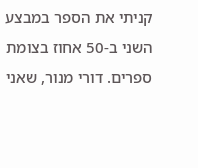קניתי את הספר במבצע השני ב-50 אחוז בצומת ספרים. דורי מנור, שאני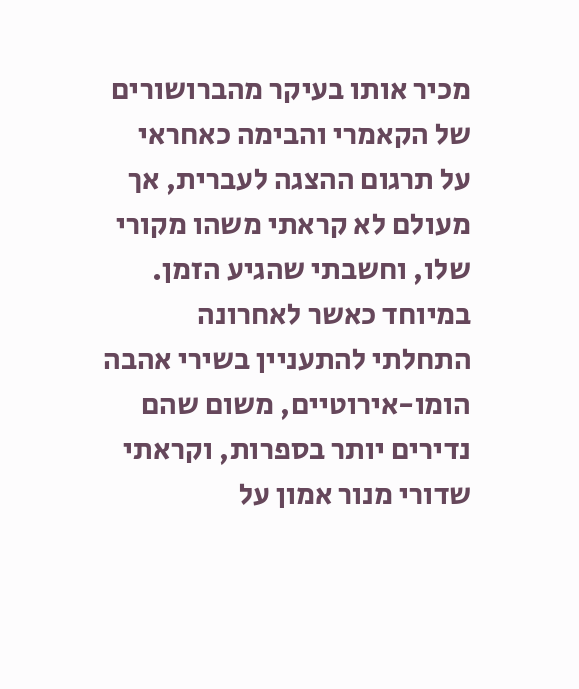מכיר אותו בעיקר מהברושורים של הקאמרי והבימה כאחראי על תרגום ההצגה לעברית, אך מעולם לא קראתי משהו מקורי שלו, וחשבתי שהגיע הזמן. במיוחד כאשר לאחרונה התחלתי להתעניין בשירי אהבה הומו-אירוטיים, משום שהם נדירים יותר בספרות, וקראתי שדורי מנור אמון על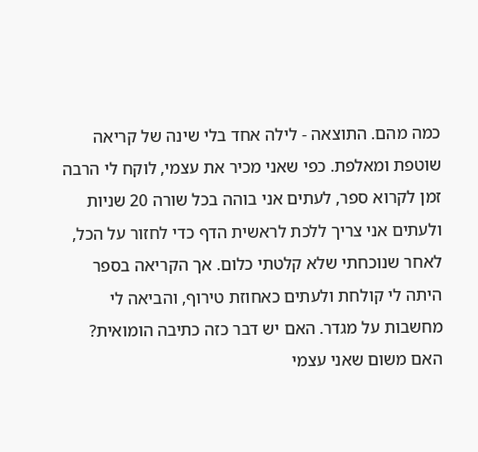כמה מהם. התוצאה - לילה אחד בלי שינה של קריאה שוטפת ומאלפת. כפי שאני מכיר את עצמי, לוקח לי הרבה זמן לקרוא ספר, לעתים אני בוהה בכל שורה 20 שניות ולעתים אני צריך ללכת לראשית הדף כדי לחזור על הכל, לאחר שנוכחתי שלא קלטתי כלום. אך הקריאה בספר היתה לי קולחת ולעתים כאחוזת טירוף, והביאה לי מחשבות על מגדר. האם יש דבר כזה כתיבה הומואית? האם משום שאני עצמי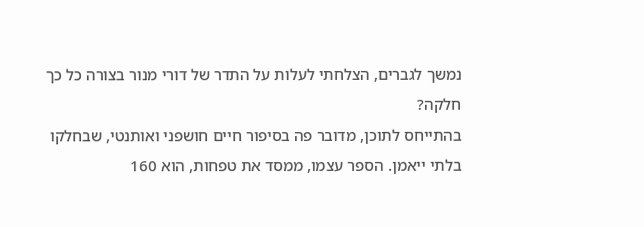נמשך לגברים, הצלחתי לעלות על התדר של דורי מנור בצורה כל כך חלקה?
בהתייחס לתוכן, מדובר פה בסיפור חיים חושפני ואותנטי, שבחלקו בלתי ייאמן. הספר עצמו, ממסד את טפחות, הוא 160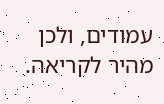עמודים, ולכן מהיר לקריאה.